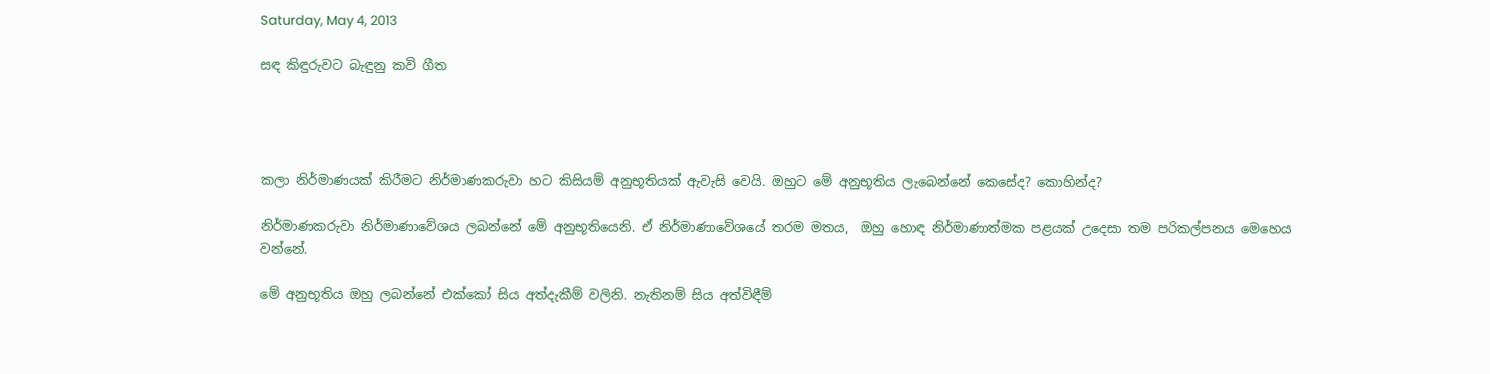Saturday, May 4, 2013

සඳ කිඳුරුවට බැඳුනු කවි ගීත




කලා නිර්මාණයක් කිරීමට නිර්මාණකරුවා හට කිසියම් අනුභූතියක් ඇවැසි වෙයි. ඔහුට මේ අනුභූතිය ලැබෙන්නේ කෙසේද? කොහින්ද?

නිර්මාණකරුවා නිර්මාණාවේශය ලබන්නේ මේ අනුභූතියෙනි. ඒ නිර්මාණාවේශයේ තරම මතය,  ඔහු හොඳ නිර්මාණාත්මක පළයක් උදෙසා තම පරිකල්පනය මෙහෙය වන්නේ.

මේ අනුභූතිය ඔහු ලබන්නේ එක්කෝ සිය අත්දැකීම් වලිනි. නැතිනම් සිය අත්විඳීම්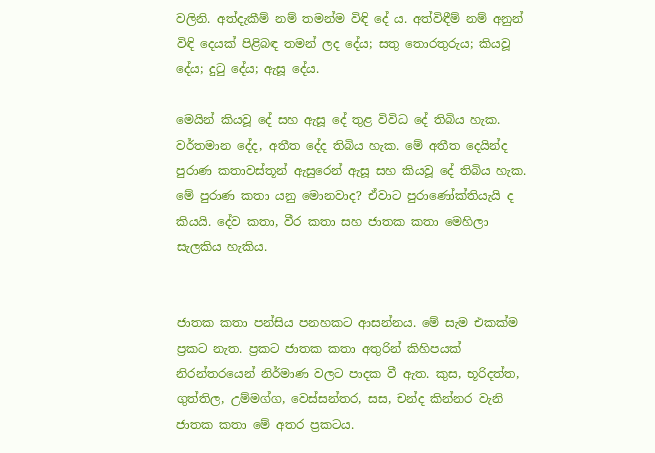වලිනි. අත්දැකීම් නම් තමන්ම විඳි දේ ය. අත්විඳීම් නම් අනුන් විඳි දෙයක් පිළිබඳ තමන් ලද දේය; සතු තොරතුරුය; කියවූ දේය; දුටු දේය; ඇසූ දේය.

මෙයින් කියවූ දේ සහ ඇසූ දේ තුළ විවිධ දේ තිබිය හැක. වර්තමාන දේද, අතීත දේද තිබිය හැක. මේ අතීත දෙයින්ද පුරාණ කතාවස්තූන් ඇසුරෙන් ඇසූ සහ කියවූ දේ තිබිය හැක. මේ පුරාණ කතා යනු මොනවාද? ඒවාට පුරාණෝක්තියැයි ද කියයි. දේව කතා, වීර කතා සහ ජාතක කතා මෙහිලා සැලකිය හැකිය.


ජාතක කතා පන්සිය පනහකට ආසන්නය. මේ සැම එකක්ම ප්‍රකට නැත. ප්‍රකට ජාතක කතා අතුරින් කිහිපයක් නිරන්තරයෙන් නිර්මාණ වලට පාදක වී ඇත. කුස, භූරිදත්ත, ගුත්තිල, උම්මග්ග, වෙස්සන්තර, සස, චන්ද කින්නර වැනි ජාතක කතා මේ අතර ප්‍රකටය.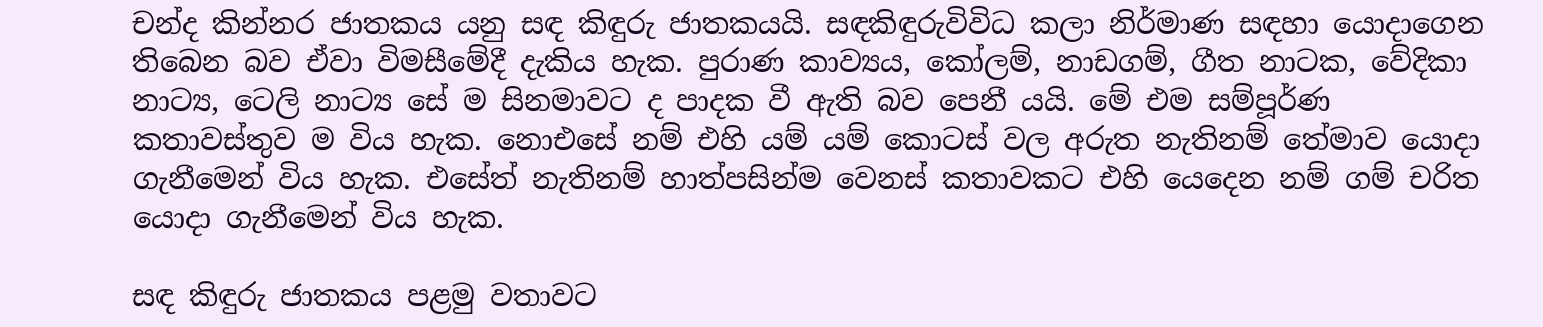චන්ද කින්නර ජාතකය යනු සඳ කිඳුරු ජාතකයයි. සඳකිඳුරුවිවිධ කලා නිර්මාණ සඳහා යොදාගෙන තිබෙන බව ඒවා විමසීමේදී දැකිය හැක. පුරාණ කාව්‍යය, කෝලම්, නාඩගම්, ගීත නාටක, වේදිකා නාට්‍ය, ටෙලි නාට්‍ය සේ ම සිනමාවට ද පාදක වී ඇති බව පෙනී යයි. මේ එම සම්පූර්ණ කතාවස්තුව ම විය හැක. නොඑසේ නම් එහි යම් යම් කොටස් වල අරුත නැතිනම් තේමාව යොදා ගැනීමෙන් විය හැක. එසේත් නැතිනම් හාත්පසින්ම වෙනස් කතාවකට එහි යෙදෙන නම් ගම් චරිත යොදා ගැනීමෙන් විය හැක.

සඳ කිඳුරු ජාතකය පළමු වතාවට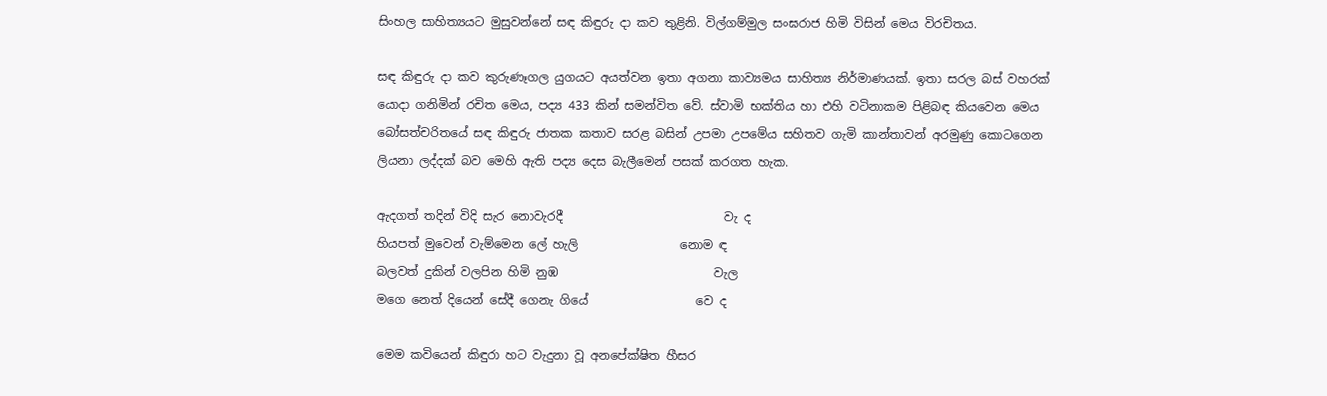සිංහල සාහිත්‍යයට මුසුවන්නේ සඳ කිඳුරු දා කව තුළිනි. විල්ගම්මුල සංඝරාජ හිමි විසින් මෙය විරචිතය.

සඳ කිඳුරු දා කව කුරුණෑගල යුගයට අයත්වන ඉතා අගනා කාව්‍යමය සාහිත්‍ය නිර්මාණයක්. ඉතා සරල බස් වහරක් යොදා ගනිමින් රචිත මෙය, පද්‍ය 433 කින් සමන්විත වේ. ස්වාමි භක්තිය හා එහි වටිනාකම පිළිබඳ කියවෙන මෙය බෝසත්චරිතයේ සඳ කිඳුරු ජාතක කතාව සරළ බසින් උපමා උපමේය සහිතව ගැමි කාන්තාවන් අරමුණු කොටගෙන ලියනා ලද්දක් බව මෙහි ඇති පද්‍ය දෙස බැලීමෙන් පසක් කරගත හැක.

ඇදගත් තදින් විදි සැර නොවැරදී                           වැ ද
හියපත් මුවෙන් වැම්මෙන ලේ හැලි                 නොම ඳ
බලවත් දුකින් වලපින හිමි නුඹ                          වැල
මගෙ නෙත් දියෙන් සේදී ගෙනැ ගියේ                  වෙ ද

මෙම කවියෙන් කිඳුරා හට වැදුනා වූ අනපේක්ෂිත හීසර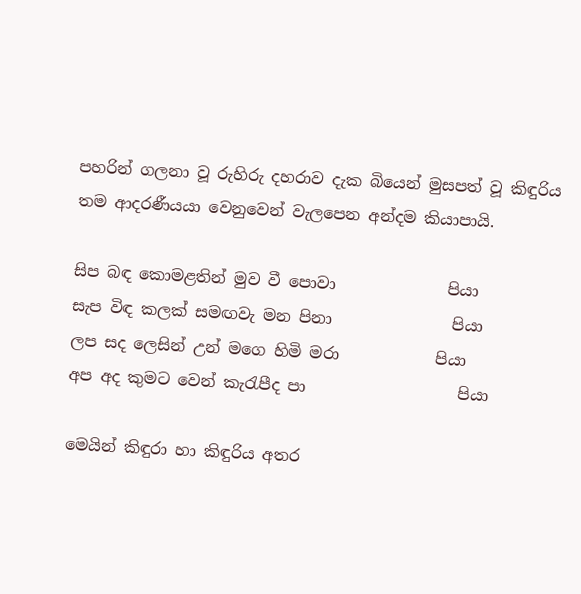පහරින් ගලනා වූ රුහිරු දහරාව දැක බියෙන් මුසපත් වූ කිඳුරිය තම ආදරණීයයා වෙනුවෙන් වැලපෙන අන්දම කියාපායි.

සිප බඳ කොමළතින් මුව වී පොවා              පියා
සැප විඳ කලක් සමඟවැ මන පිනා               පියා
ලප සද ලෙසින් උන් මගෙ හිමි මරා            පියා
අප අද කුමට වෙන් කැරැපීද පා                   පියා

මෙයින් කිඳුරා හා කිඳුරිය අතර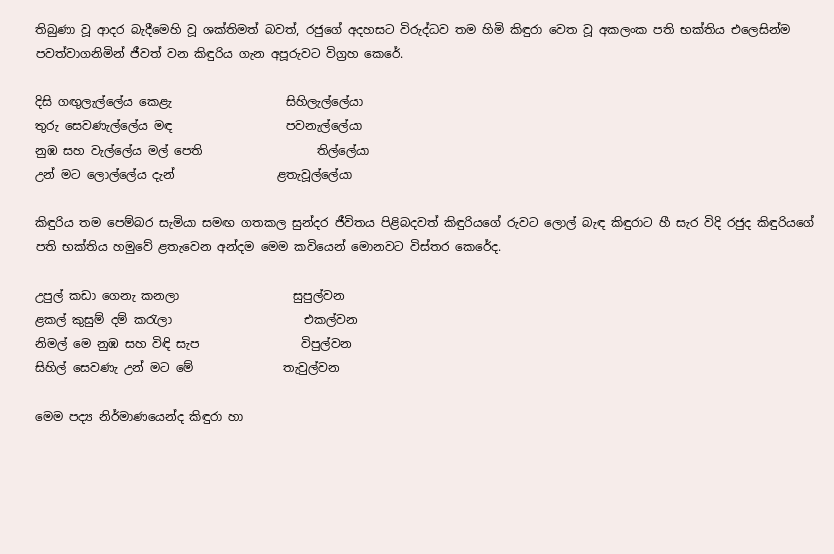තිබුණා වූ ආදර බැදීමෙහි වූ ශක්තිමත් බවත්, රජුගේ අදහසට විරුද්ධව තම හිමි කිඳුරා වෙත වූ අකලංක පති භක්තිය එලෙසින්ම පවත්වාගනිමින් ජීවත් වන කිඳුරිය ගැන අපූරුවට විග්‍රහ කෙරේ.

දිසි ගඟුලැල්ලේය කෙළැ                   සිහිලැල්ලේයා
තුරු සෙවණැල්ලේය මඳ                   පවනැල්ලේයා
නුඹ සහ වැල්ලේය මල් පෙති                   තිල්ලේයා
උන් මට ලොල්ලේය දැන්                 ළතැවූල්ලේයා

කිඳුරිය තම පෙම්බර සැමියා සමඟ ගතකල සුන්දර ජීවිතය පිළිබදවත් කිඳුරියගේ රුවට ලොල් බැඳ කිඳුරාට හී සැර විදි රජුද කිඳුරියගේ පති භක්තිය හමුවේ ළතැවෙන අන්දම මෙම කවියෙන් මොනවට විස්තර කෙරේද.

උපුල් කඩා ගෙනැ කනලා                   සුපුල්වන
ළකල් කුසුම් දම් කරැලා                      එකල්වන
නිමල් මෙ නුඹ සහ විඳි සැප                 විපුල්වන
සිහිල් සෙවණැ උන් මට මේ               තැවුල්වන

මෙම පද්‍ය නිර්මාණයෙන්ද කිඳුරා හා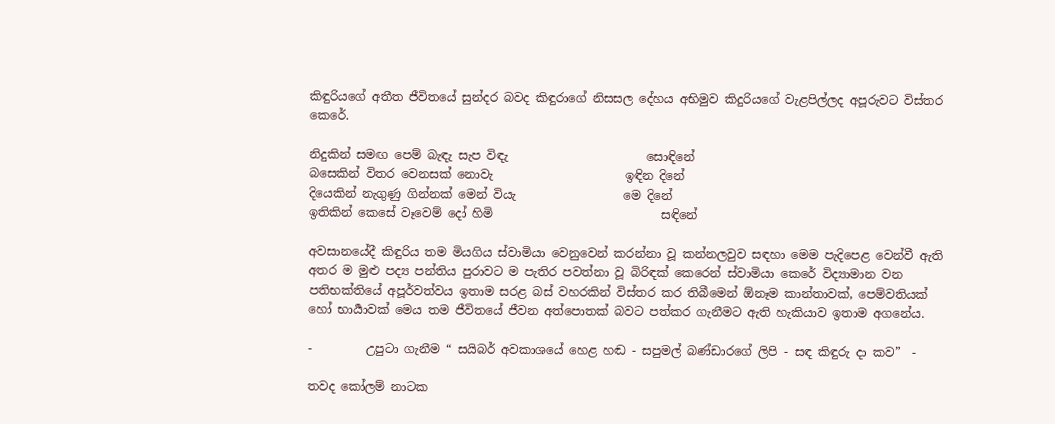කිඳුරියගේ අතීත ජීවිතයේ සුන්දර බවද කිඳුරාගේ නිසසල දේහය අභිමුව කිදුරියගේ වැළපිල්ලද අපූරුවට විස්තර කෙරේ.

නිදුකින් සමඟ පෙම් බැඳැ සැප විඳැ                       සොඳිනේ
බසෙකින් විතර වෙනසක් නොවැ                      ඉඳින දිනේ
දියෙකින් නැගුණු ගින්නක් මෙන් වියැ                  මෙ දිනේ
ඉතිකින් කෙසේ වෑවෙම් දෝ හිමි                            සඳිනේ

අවසානයේදී කිඳුරිය තම මියගිය ස්වාමියා වෙනුවෙන් කරන්නා වූ කන්නලවුව සඳහා මෙම පැදිපෙළ වෙන්වී ඇති අතර ම මුළු පද්‍ය පන්තිය පුරාවට ම පැතිර පවත්නා වූ බිරිඳක් කෙරෙන් ස්වාමියා කෙරේ විද්‍යාමාන වන පතිභක්තියේ අපූර්වත්වය ඉතාම සරළ බස් වහරකින් විස්තර කර තිබීමෙන් ඕනෑම කාන්තාවක්, පෙම්වතියක් හෝ භාර්‍යාවක් මෙය තම ජීවිතයේ ජීවන අත්පොතක් බවට පත්කර ගැනීමට ඇති හැකියාව ඉතාම අගනේය.

-         උපුටා ගැනීම “ සයිබර් අවකාශයේ හෙළ හඬ - සපුමල් බණ්ඩාරගේ ලිපි - සඳ කිඳුරු දා කව”  -

තවද කෝලම් නාටක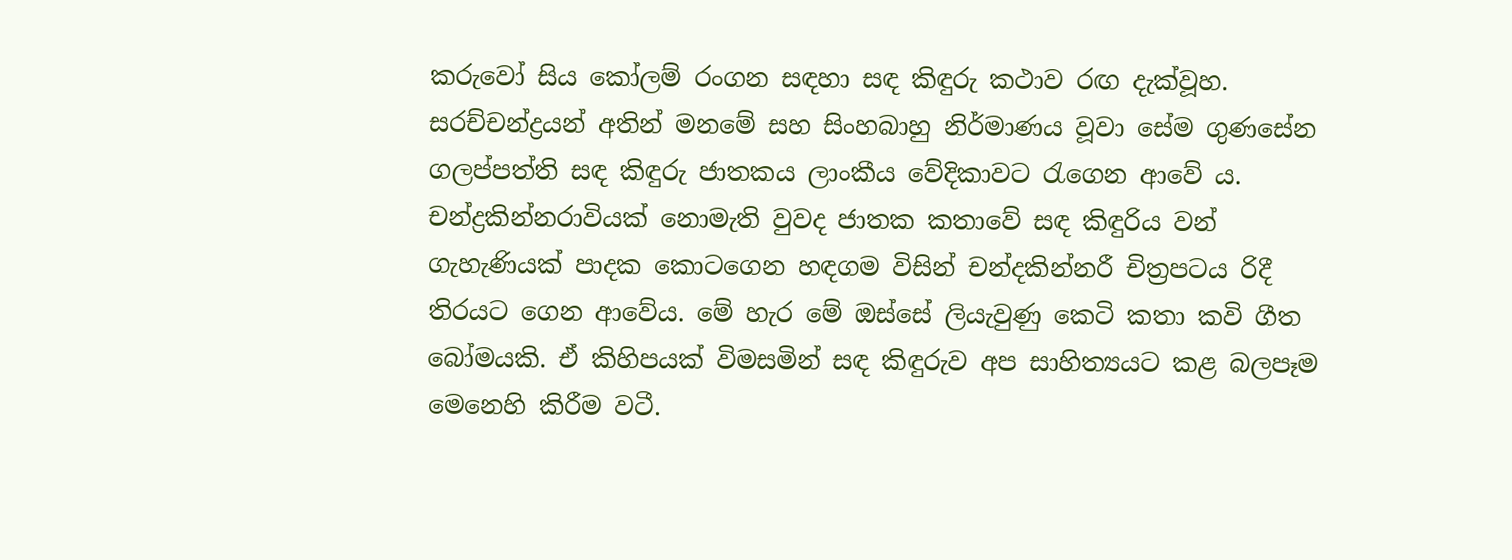කරුවෝ සිය කෝලම් රංගන සඳහා සඳ කිඳුරු කථාව රඟ දැක්වූහ. සරච්චන්ද්‍රයන් අතින් මනමේ සහ සිංහබාහු නිර්මාණය වූවා සේම ගුණසේන ගලප්පත්ති සඳ කිඳුරු ජාතකය ලාංකීය වේදිකාවට රැගෙන ආවේ ය. චන්ද්‍රකින්නරාවියක් නොමැති වුවද ජාතක කතාවේ සඳ කිඳුරිය වන් ගැහැණියක් පාදක කොටගෙන හඳගම විසින් චන්දකින්නරී චිත්‍රපටය රිදී තිරයට ගෙන ආවේය. මේ හැර මේ ඔස්සේ ලියැවුණු කෙටි කතා කවි ගීත බෝමයකි. ඒ කිහිපයක් විමසමින් සඳ කිඳුරුව අප සාහිත්‍යයට කළ බලපෑම මෙනෙහි කිරීම වටී.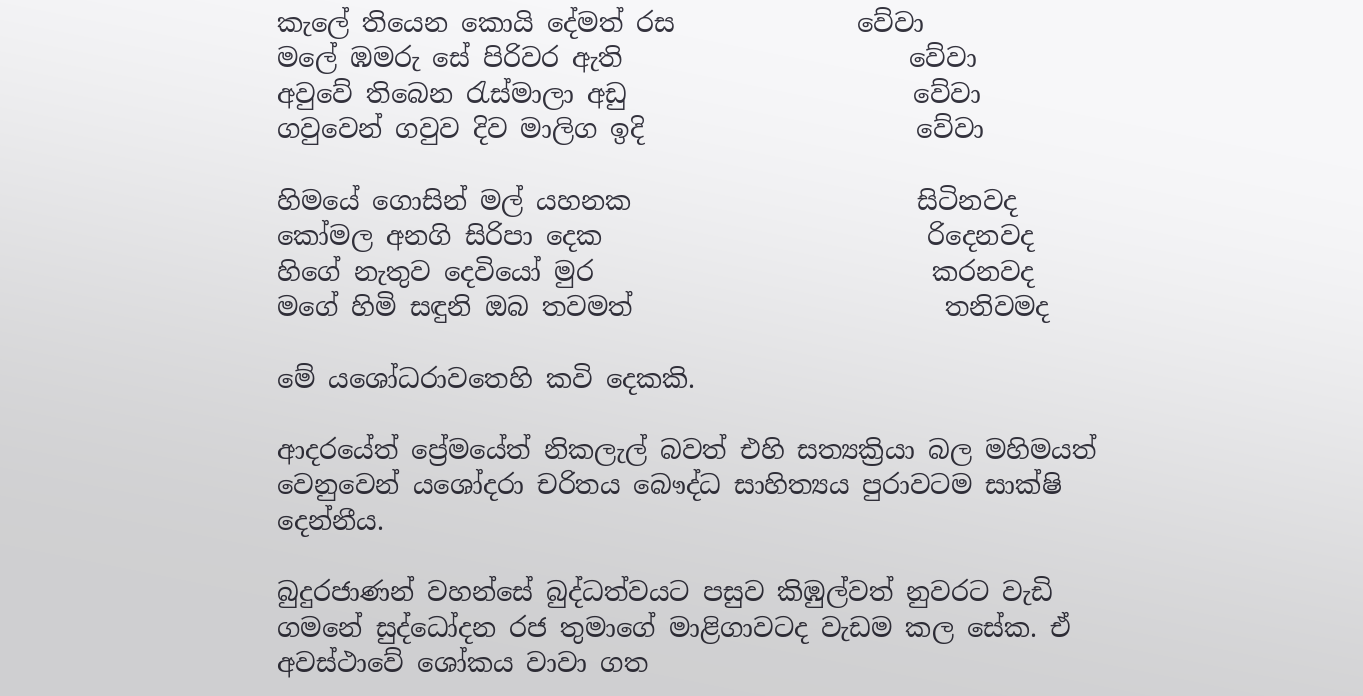කැලේ තියෙන කොයි දේමත් රස              වේවා
මලේ ඹමරු සේ පිරිවර ඇති                      වේවා
අවුවේ තිබෙන රැස්මාලා අඩු                      වේවා
ගවුවෙන් ගවුව දිව මාලිග ඉදි                     වේවා

හිමයේ ගොසින් මල් යහනක                      සිටිනවද
කෝමල අනගි සිරිපා දෙක                         රිදෙනවද
හිගේ නැතුව දෙවියෝ මුර                          කරනවද
මගේ හිමි සඳුනි ඔබ තවමත්                        තනිවමද

මේ යශෝධරාවතෙහි කවි දෙකකි.

ආදරයේත් ප්‍රේමයේත් නිකලැල් බවත් එහි සත්‍යක්‍රියා බල මහිමයත් වෙනුවෙන් යශෝදරා චරිතය බෞද්ධ සාහිත්‍යය පුරාවටම සාක්ෂි දෙන්නීය.

බුදුරජාණන් වහන්සේ බුද්ධත්වයට පසුව කිඹුල්වත් නුවරට වැඩි ගමනේ සුද්ධෝදන රජ තුමාගේ මාළිගාවටද වැඩම කල සේක. ඒ අවස්ථාවේ ශෝකය වාවා ගත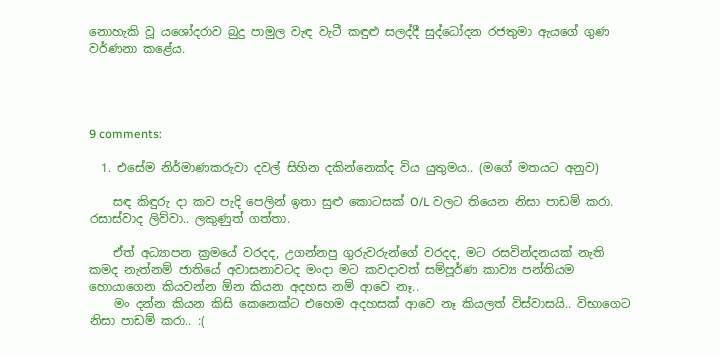නොහැකි වූ යශෝදරාව බුදු පාමුල වැඳ වැටී කඳුළු සලද්දී සුද්ධෝදන රජතුමා ඇයගේ ගුණ වර්ණනා කළේය.




9 comments:

  1. එසේම නිර්මාණකරුවා දවල් සිහින දකින්නෙක්ද විය යුතුමය.. (මගේ මතයට අනුව)

    සඳ කිඳුරු දා කව පැදි පෙලින් ඉතා සුළු කොටසක් O/L වලට තියෙන නිසා පාඩම් කරා. රසාස්වාද ලිව්වා.. ලකුණුත් ගත්තා.

    ඒත් අධ්‍යාපන ක්‍රමයේ වරදද, උගන්නපු ගුරුවරුන්ගේ වරදද, මට රසවින්දනයක් නැති කමද නැත්නම් ජාතියේ අවාසනාවටද මංදා මට කවදාවත් සම්පූර්ණ කාව්‍ය පන්තියම හොයාගෙන කියවන්න ඕන කියන අදහස නම් ආවෙ නෑ..
    මං දන්න කියන කිසි කෙනෙක්ට එහෙම අදහසක් ආවෙ නෑ කියලත් විස්වාසයි.. විභාගෙට නිසා පාඩම් කරා.. :(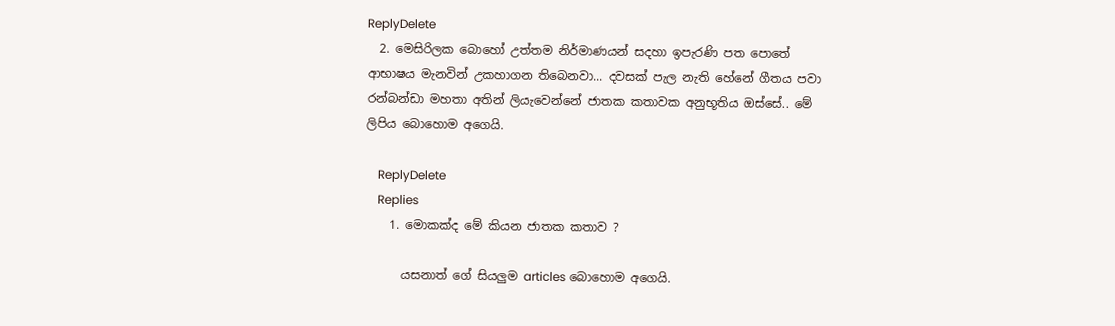ReplyDelete
  2. මෙසිරිලක බොහෝ උත්තම නිර්මාණයන් සදහා ඉපැරණි පත පොතේ ආභාෂය මැනවින් උකහාගන තිබෙනවා... දවසක් පැල නැති හේනේ ගීතය පවා රන්බන්ඩා මහතා අතින් ලියැවෙන්නේ ජාතක කතාවක අනුභූතිය ඔස්සේ.. මේ ලිපිය බොහොම අගෙයි.

    ReplyDelete
    Replies
    1. මොකක්ද මේ කියන ජාතක කතාව ?

      යසනාත් ගේ සියලුම articles බොහොම අගෙයි.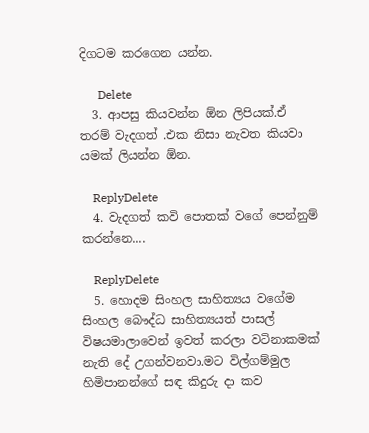දිගටම කරගෙන යන්න.

      Delete
  3. ආපසු කියවන්න ඕන ලිපියක්.ඒ තරම් වැදගත් .එක නිසා නැවත කියවා යමක් ලියන්න ඕන.

    ReplyDelete
  4. වැදගත් කවි පොතක් වගේ පෙන්නුම් කරන්නෙ....

    ReplyDelete
  5. හොදම සිංහල සාහිත්‍යය වගේම සිංහල බෞද්ධ සාහිත්‍යයත් පාසල් විෂයමාලා‍වෙන් ඉවත් කරලා වටිනාකමක් නැති දේ උගන්වනවා.මට විල්ගම්මුල හිමිපානන්ගේ සඳ කිදුරු දා කව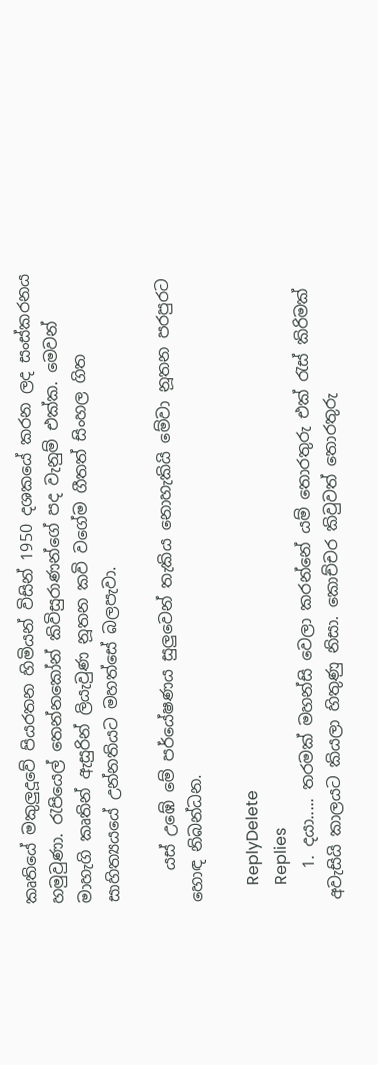කෘතියේ මකුලුදූවේ පියරතන හිමියන් විසින් 1950 දශකයේ කරන ලද සංස්කරනය හමුවුණා. රැපියෙල් තෙන්නකෝන් කිවිසුරාණන්ගේ පද වැනුම් එක්ක. මෙවන් මාහැගි කෘතින් ඇසුරින් ලියැවුණ නූතන කවි වගේම ගීතත් සිංහල ගිත සාහිත්‍යයයේ උන්නතියට මහත්සේ බලපැවා.

    යස් උඹේ මේ පර්යේෂණය සුලුවෙන් තැකිය නොහැකියි මේවා නූතන පරපුරට හොඳ නිබන්ධන.

    ReplyDelete
    Replies
    1. දයා..... තරමක් මහන්සි වෙලා කරන්නේ යම් තොරතුරු එක් රැස් කිරිමක් අවැසියි කාලයට කියලා හිතුණු නිසා. කොච්චර කිවුවත් තොරතුරු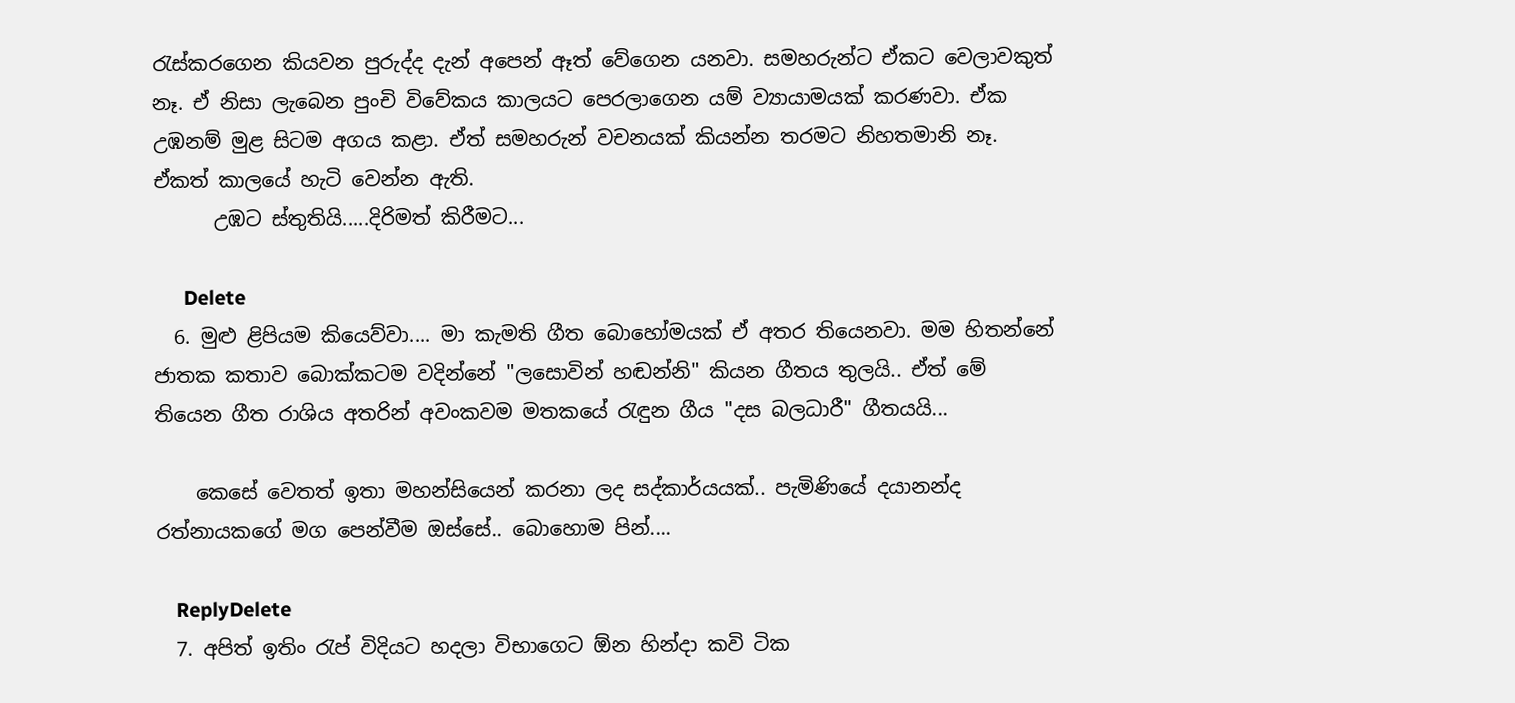රැස්කරගෙන කියවන පුරුද්ද දැන් අපෙන් ඈත් වේගෙන යනවා. සමහරුන්ට ඒකට වෙලාවකුත් නෑ. ඒ නිසා ලැබෙන පුංචි විවේකය කාලයට පෙරලාගෙන යම් ව්‍යායාමයක් කරණවා. ඒක උඹනම් මුළ සිටම අගය කළා. ඒත් සමහරුන් වචනයක් කියන්න තරමට නිහතමානි නෑ. ඒකත් කාලයේ හැටි වෙන්න ඇති.
      උඹට ස්තුතියි.....දිරිමත් කිරීමට...

      Delete
  6. මුළු ළිපියම කියෙව්වා.... මා කැමති ගීත බොහෝමයක් ඒ අතර තියෙනවා. මම හිතන්නේ ජාතක කතාව බොක්කටම වදින්නේ "ලසොවින් හඬන්නි" කියන ගීතය තුලයි.. ඒත් මේ තියෙන ගීත රාශිය අතරින් අවංකවම මතකයේ රැඳුන ගීය "දස බලධාරී" ගීතයයි...

    කෙසේ වෙතත් ඉතා මහන්සියෙන් කරනා ලද සද්කාර්යයක්.. පැමිණියේ දයානන්ද රත්නායකගේ මග පෙන්වීම ඔස්සේ.. බොහොම පින්....

    ReplyDelete
  7. අපිත් ඉතිං රැප් විදියට හදලා විභාගෙට ඕන හින්දා කවි ටික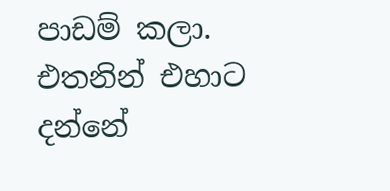පාඩම් කලා. එතනින් එහාට දන්නේ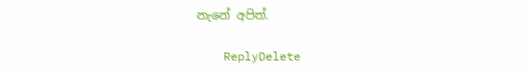නැනේ අපිත්.

    ReplyDelete